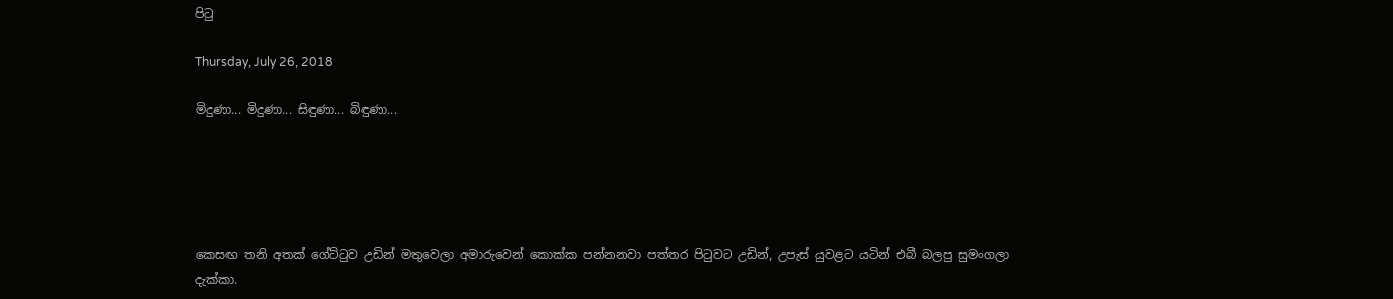පිටු

Thursday, July 26, 2018

මිදුණා... මිදුණා... සිඳුණා... බිඳුණා...





කෙසඟ තනි අතක් ගේට්ටුව උඩින් මතුවෙලා අමාරුවෙන් කොක්ක පන්නනවා පත්තර පිටුවට උඩින්, උපැස් යුවළට යටින් එබී බලපු සුමංගලා දැක්කා.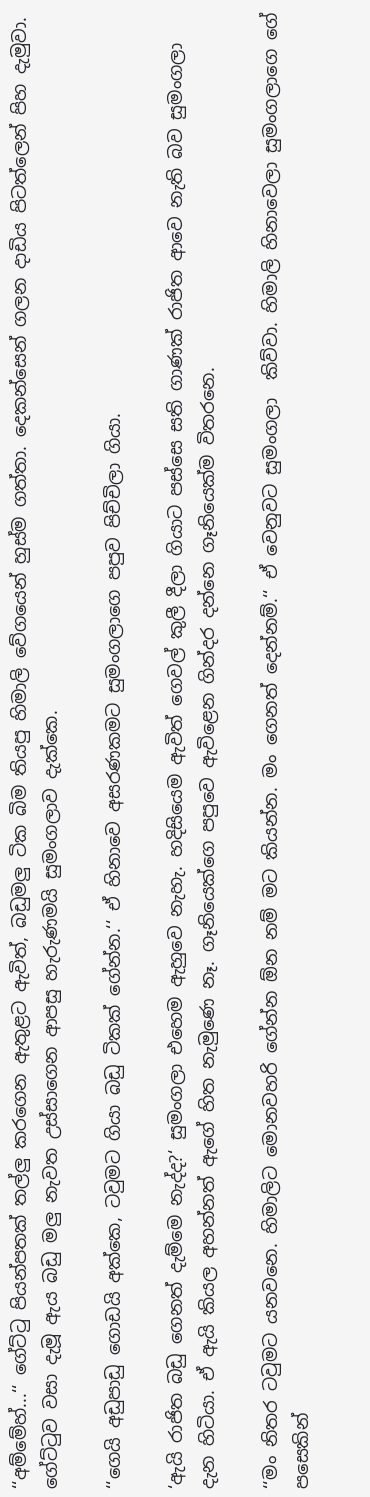‘‘අම්මේහ්...‘‘ ගේට්ටු පියන්පතක් තල්ලු කරගෙන ඇතුළට ඇවිත්, බඩුමලු ටික බිම තියපු හිමාලි වේගයෙන් හුස්ම ගත්තා. දෙකන්සෙන් ගලන දාඩිය පිටත්ලෙන් පිහ දැමුවා. ගේට්ටුව වසා දැමූ ඇය බඩු මලු නැවත උස්සාගෙන ආපසු හැරුණමයි සුමංගලාව දැක්කෙ.

‘‘ගෙයි අඩුපාඩු ගොඩයි අක්කෙ, ටවුමට ගියා බඩු ටිකක් ගේන්න.‘‘ ඒ හිනාවෙ අසරණකමට සුමංගලාගෙ පපුව පිච්චිලා ගියා.

‘ඇයි රාජිත බඩු ගෙනත් දැම්මෙ නැද්ද?‘ සුමංගලා එහෙම ඇහුවෙ නැහැ. හදිසියෙම ඇවිත් ගෙවල් කුලී දීලා ගියාට පස්සෙ සති ගාණක් රාජිත ආවෙ නැති බව සුමංගලා දැන හිටියා. ඒ ඇයි කියල අහන්නත් ඇගේ හිත නැමුණෙ නෑ. ගෑනියෙක්ගෙ පපුවෙ ඇවිළෙන ගින්දර දන්නෙ ගෑනියෙක්ම විතරනෙ.

‘‘මං නිතර ටවුමට යනවනෙ. හිමාලිට මොනවහරි ගේන්න ඕන නම් මට කියන්න. මං ගෙනත් දෙන්නම්.‘‘ ඒ වෙනුවට සුමංගලා  කිව්වා. හිමාලි හිනාවෙලා සුමංගලාගෙ ගේ පසෙකින්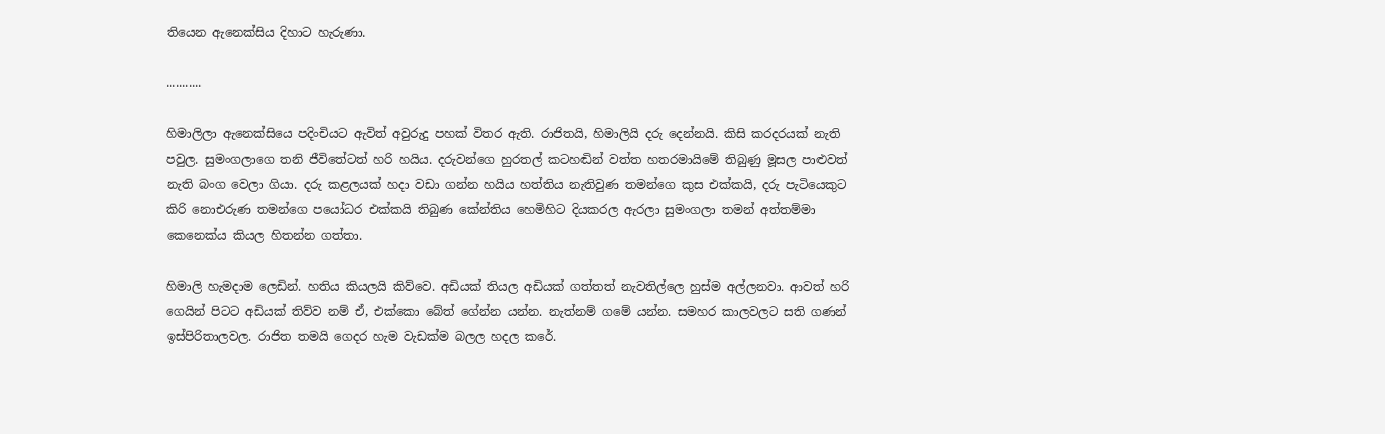තියෙන ඇනෙක්සිය දිහාට හැරුණා.

...........

හිමාලිලා ඇනෙක්සියෙ පදිංචියට ඇවිත් අවුරුදු පහක් විතර ඇති. රාජිතයි, හිමාලියි දරු දෙන්නයි. කිසි කරදරයක් නැති පවුල. සුමංගලාගෙ තනි ජීවිතේටත් හරි හයිය. දරුවන්ගෙ හුරතල් කටහඬින් වත්ත හතරමායිමේ තිබුණු මූසල පාළුවත් නැති බංග වෙලා ගියා. දරු කළලයක් හදා වඩා ගන්න හයිය හත්තිය නැතිවුණ තමන්ගෙ කුස එක්කයි, දරු පැටියෙකුට කිරි නොඑරුණ තමන්ගෙ පයෝධර එක්කයි තිබුණ කේන්තිය හෙමිහිට දියකරල ඇරලා සුමංගලා තමන් අත්තම්මා කෙනෙක්ය කියල හිතන්න ගත්තා.

හිමාලි හැමදාම ලෙඩින්. හතිය කියලයි කිව්වෙ. අඩියක් තියල අඩියක් ගත්තත් නැවතිල්ලෙ හුස්ම අල්ලනවා. ආවත් හරි ගෙයින් පිටට අඩියක් තිව්ව නම් ඒ, එක්කො බේත් ගේන්න යන්න. නැත්නම් ගමේ යන්න. සමහර කාලවලට සති ගණන් ඉස්පිරිතාලවල. රාජිත තමයි ගෙදර හැම වැඩක්ම බලල හදල කරේ.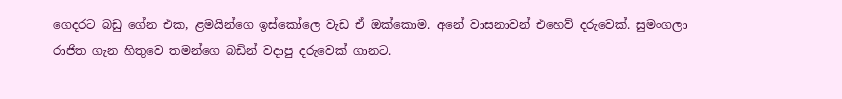ගෙදරට බඩු ගේන එක, ළමයින්ගෙ ඉස්කෝලෙ වැඩ ඒ ඔක්කොම. අනේ වාසනාවන් එහෙව් දරුවෙක්. සුමංගලා රාජිත ගැන හිතුවෙ තමන්ගෙ බඩින් වදාපු දරුවෙක් ගානට.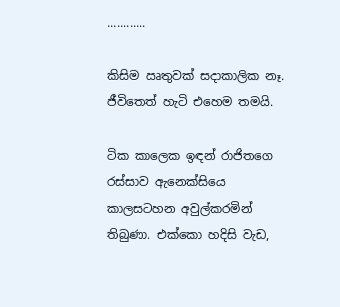............

කිසිම ඍතුවක් සදාකාලික නෑ. ජීවිතෙත් හැටි එහෙම තමයි.

ටික කාලෙක ඉඳන් රාජිතගෙ රස්සාව ඇනෙක්සියෙ කාලසටහන අවුල්කරමින් තිබුණා. එක්කො හදිසි වැඩ,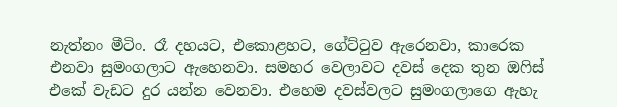නැත්නං මීටිං. රෑ දහයට, එකොළහට, ගේට්ටුව ඇරෙනවා, කාරෙක එනවා සුමංගලාට ඇහෙනවා. සමහර වෙලාවට දවස් දෙක තුන ඔෆිස් එකේ වැඩට දුර යන්න වෙනවා. එහෙම දවස්වලට සුමංගලාගෙ ඇහැ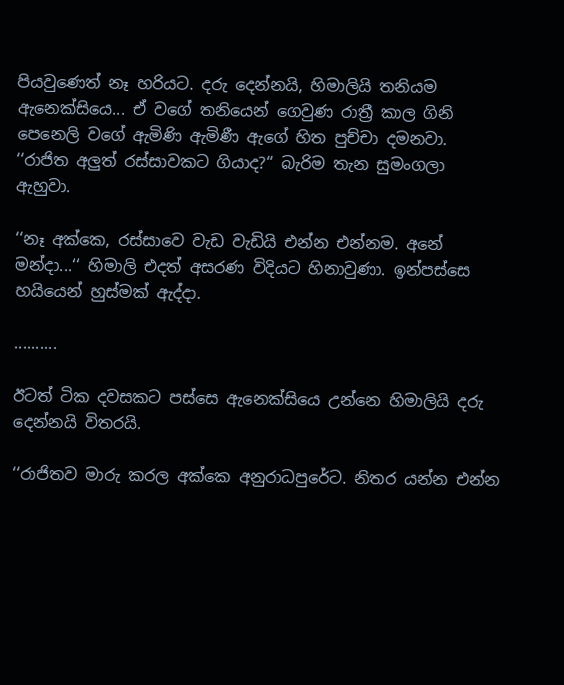පියවුණෙත් නෑ හරියට. දරු දෙන්නයි, හිමාලියි තනියම ඇනෙක්සියෙ... ඒ වගේ තනියෙන් ගෙවුණ රාත්‍රී කාල ගිනි පෙනෙලි වගේ ඇමිණි ඇමිණී ඇගේ හිත පුච්චා දමනවා.
‘‘රාජිත අලුත් රස්සාවකට ගියාද?‘‘ බැරිම තැන සුමංගලා ඇහුවා.

‘‘නෑ අක්කෙ, රස්සාවෙ වැඩ වැඩියි එන්න එන්නම. අනේ මන්දා...‘‘ හිමාලි එදත් අසරණ විදියට හිනාවුණා. ඉන්පස්සෙ හයියෙන් හුස්මක් ඇද්දා.

..........

ඊටත් ටික දවසකට පස්සෙ ඇනෙක්සියෙ උන්නෙ හිමාලියි දරු දෙන්නයි විතරයි.

‘‘රාජිතව මාරු කරල අක්කෙ අනුරාධපුරේට. නිතර යන්න එන්න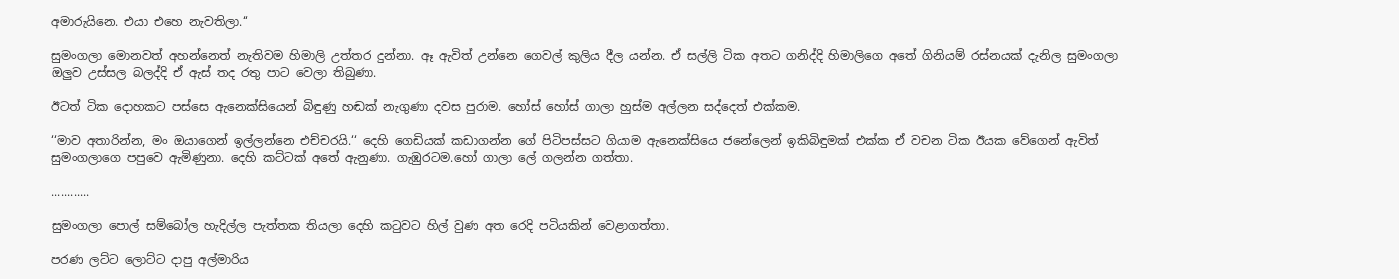අමාරුයිනෙ. එයා එහෙ නැවතිලා.‘‘

සුමංගලා මොනවත් අහන්නෙත් නැතිවම හිමාලි උත්තර දුන්නා. ඈ ඇවිත් උන්නෙ ගෙවල් කුලිය දීල යන්න. ඒ සල්ලි ටික අතට ගනිද්දි හිමාලිගෙ අතේ ගිනියම් රස්නයක් දැනිල සුමංගලා ඔලුව උස්සල බලද්දි ඒ ඇස් තද රතු පාට වෙලා තිබුණා.

ඊටත් ටික දොහකට පස්සෙ ඇනෙක්සියෙන් බිඳුණු හඬක් නැගුණා දවස පුරාම. හෝස් හෝස් ගාලා හුස්ම අල්ලන සද්දෙත් එක්කම.

‘‘මාව අතාරින්න, මං ඔයාගෙන් ඉල්ලන්නෙ එච්චරයි.‘‘ දෙහි ගෙඩියක් කඩාගන්න ගේ පිටිපස්සට ගියාම ඇනෙක්සියෙ ජනේලෙන් ඉකිබිඳුමක් එක්ක ඒ වචන ටික ඊයක වේගෙන් ඇවිත් සුමංගලාගෙ පපුවෙ ඇමිණුනා. දෙහි කට්ටක් අතේ ඇනුණා. ගැඹුරටම.හෝ ගාලා ලේ ගලන්න ගත්තා.

............

සුමංගලා පොල් සම්බෝල හැදිල්ල පැත්තක තියලා දෙහි කටුවට හිල් වුණ අත රෙදි පටියකින් වෙළාගත්තා.

පරණ ලට්ට ලොට්ට දාපු අල්මාරිය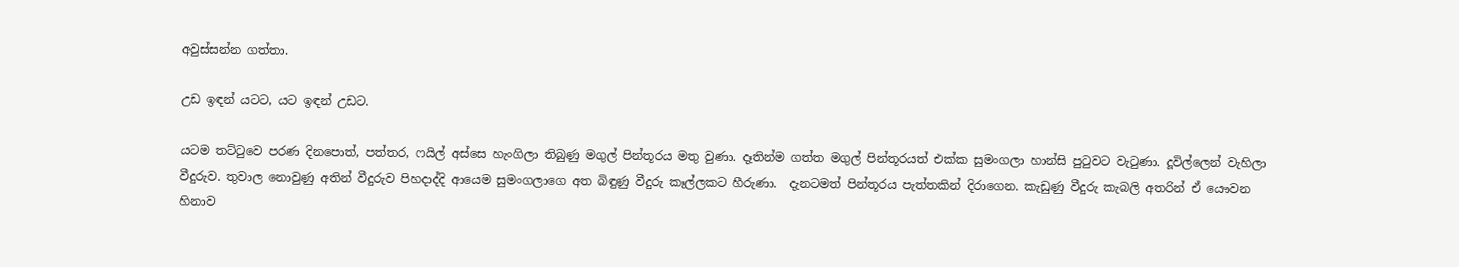අවුස්සන්න ගත්තා.

උඩ ඉඳන් යටට, යට ඉඳන් උඩට.

යටම තට්ටුවෙ පරණ දිනපොත්, පත්තර, ෆයිල් අස්සෙ හැංගිලා තිබුණු මගුල් පින්තූරය මතු වුණා. දෑතින්ම ගත්ත මගුල් පින්තූරයත් එක්ක සුමංගලා හාන්සි පුටුවට වැටුණා. දූවිල්ලෙන් වැහිලා වීදුරුව. තුවාල නොවුණු අතින් වීදුරුව පිහදාද්දි ආයෙම සුමංගලාගෙ අත බිඳුණු වීදුරු කෑල්ලකට හීරුණා.  දැනටමත් පින්තූරය පැත්තකින් දිරාගෙන. කැඩුණු වීදුරු කැබලි අතරින් ඒ යෞවන හිනාව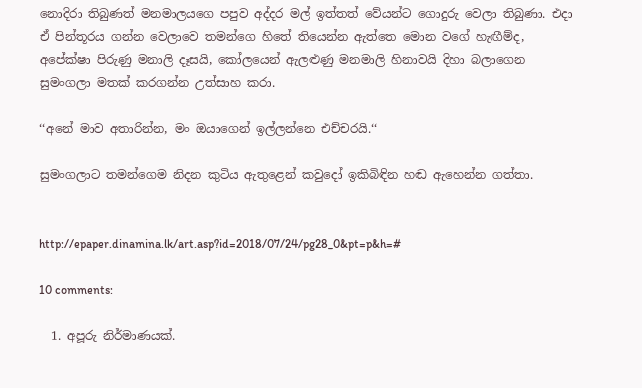නොදිරා තිබුණත් මනමාලයගෙ පපුව අද්දර මල් ඉත්තත් වේයන්ට ගොදුරු වෙලා තිබුණා. එදා ඒ පින්තූරය ගන්න වෙලාවෙ තමන්ගෙ හිතේ තියෙන්න ඇත්තෙ මොන වගේ හැඟීම්ද, අපේක්ෂා පිරුණු මනාලි දෑසයි, කෝලයෙන් ඇලළුණු මනමාලි හිනාවයි දිහා බලාගෙන සුමංගලා මතක් කරගන්න උත්සාහ කරා.

‘‘අනේ මාව අතාරින්න, මං ඔයාගෙන් ඉල්ලන්නෙ එච්චරයි.‘‘

සුමංගලාට තමන්ගෙම නිදන කුටිය ඇතුළෙන් කවුදෝ ඉකිබිඳින හඬ ඇහෙන්න ගත්තා.


http://epaper.dinamina.lk/art.asp?id=2018/07/24/pg28_0&pt=p&h=#

10 comments:

  1. අපූරු නිර්මාණයක්.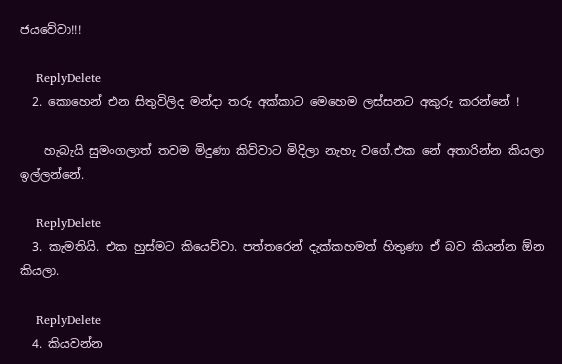ජයවේවා!!!

    ReplyDelete
  2. කොහෙන් එන සිතුවිලිද මන්දා තරු අක්කාට මෙහෙම ලස්සනට අකුරු කරන්නේ !

    හැබැයි සුමංගලාත් තවම මිදුණා කිව්වාට මිදිලා නැහැ වගේ.එක නේ අතාරින්න කියලා ඉල්ලන්නේ.

    ReplyDelete
  3. කැමතියි. එක හුස්මට කියෙව්වා. පත්තරෙන් දැක්කහමත් හිතුණා ඒ බව කියන්න ඕන කියලා.

    ReplyDelete
  4. කියවන්න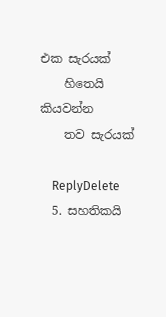එක සැරයක්
    හිතෙයි කියවන්න
    තව සැරයක්

    ReplyDelete
  5. සහතිකයි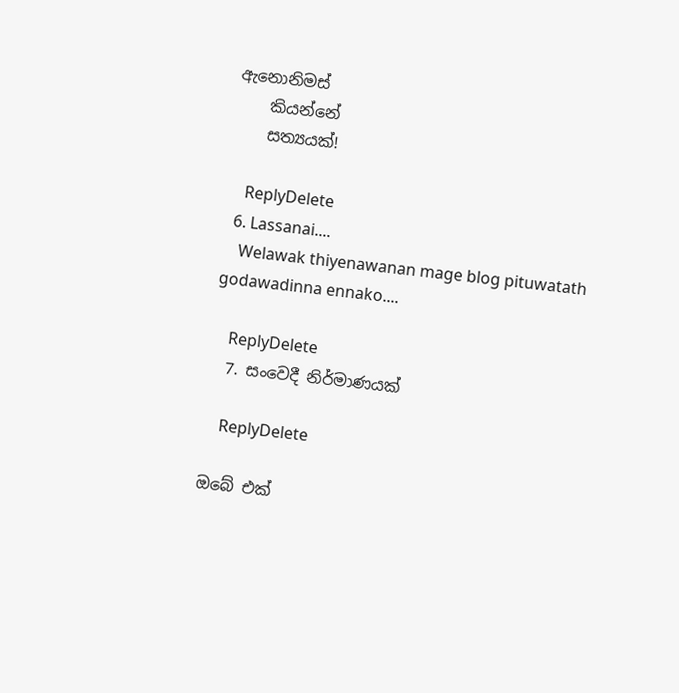ඇනොනිමස්
    කියන්නේ
    සත්‍යයක්!

    ReplyDelete
  6. Lassanai....
    Welawak thiyenawanan mage blog pituwatath godawadinna ennako....

    ReplyDelete
  7. සංවෙදී නිර්මාණයක්

    ReplyDelete

ඔබේ එක්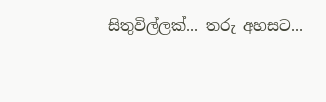සිතුවිල්ලක්... තරු අහසට...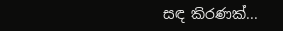සඳ කිරණක්...